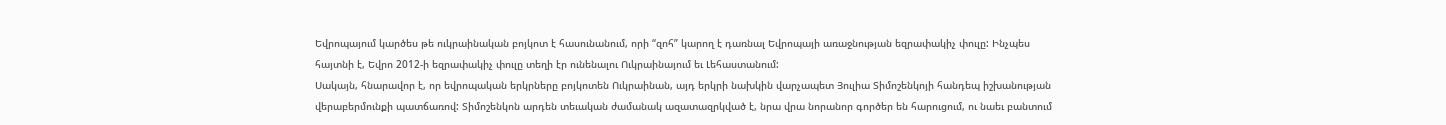Եվրոպայում կարծես թե ուկրաինական բոյկոտ է հասունանում, որի “զոհ” կարող է դառնալ Եվրոպայի առաջնության եզրափակիչ փուլը: Ինչպես հայտնի է, Եվրո 2012-ի եզրափակիչ փուլը տեղի էր ունենալու Ուկրաինայում եւ Լեհաստանում:
Սակայն, հնարավոր է, որ եվրոպական երկրները բոյկոտեն Ուկրաինան, այդ երկրի նախկին վարչապետ Յուլիա Տիմոշենկոյի հանդեպ իշխանության վերաբերմունքի պատճառով: Տիմոշենկոն արդեն տեւական ժամանակ ազատազրկված է, նրա վրա նորանոր գործեր են հարուցում, ու նաեւ բանտում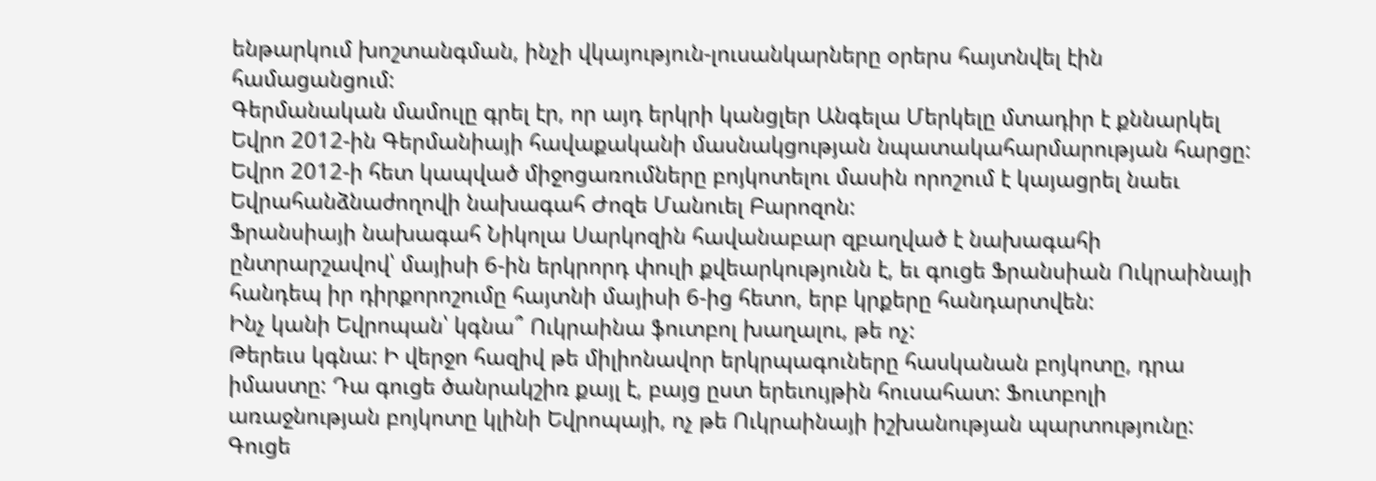ենթարկում խոշտանգման, ինչի վկայություն-լուսանկարները օրերս հայտնվել էին համացանցում:
Գերմանական մամուլը գրել էր, որ այդ երկրի կանցլեր Անգելա Մերկելը մտադիր է քննարկել Եվրո 2012-ին Գերմանիայի հավաքականի մասնակցության նպատակահարմարության հարցը: Եվրո 2012-ի հետ կապված միջոցառումները բոյկոտելու մասին որոշում է կայացրել նաեւ Եվրահանձնաժողովի նախագահ Ժոզե Մանուել Բարոզոն:
Ֆրանսիայի նախագահ Նիկոլա Սարկոզին հավանաբար զբաղված է նախագահի ընտրարշավով՝ մայիսի 6-ին երկրորդ փուլի քվեարկությունն է, եւ գուցե Ֆրանսիան Ուկրաինայի հանդեպ իր դիրքորոշումը հայտնի մայիսի 6-ից հետո, երբ կրքերը հանդարտվեն:
Ինչ կանի Եվրոպան՝ կգնա՞ Ուկրաինա ֆուտբոլ խաղալու, թե ոչ:
Թերեւս կգնա: Ի վերջո հազիվ թե միլիոնավոր երկրպագուները հասկանան բոյկոտը, դրա իմաստը: Դա գուցե ծանրակշիռ քայլ է, բայց ըստ երեւույթին հուսահատ: Ֆուտբոլի առաջնության բոյկոտը կլինի Եվրոպայի, ոչ թե Ուկրաինայի իշխանության պարտությունը:
Գուցե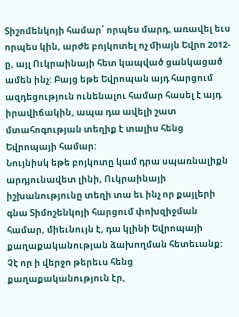Տիշոմենկոյի համար՝ որպես մարդ, առավել եւս որպես կին, արժե բոյկոտել ոչ միայն Եվրո 2012-ը, այլ Ուկրաինայի հետ կապված ցանկացած ամեն ինչ: Բայց եթե Եվրոպան այդ հարցում ազդեցություն ունենալու համար հասել է այդ իրավիճակին, ապա դա ավելի շատ մտահոգության տեղիք է տալիս հենց Եվրոպայի համար:
Նույնիսկ եթե բոյկոտը կամ դրա սպառնալիքն արդյունավետ լինի, Ուկրաինայի իշխանությունը տեղի տա եւ ինչ որ քայլերի գնա Տիմոշենկոյի հարցում փոխզիջման համար, միեւնույն է, դա կլինի Եվրոպայի քաղաքականության ձախողման հետեւանք:
Չէ որ ի վերջո թերեւս հենց քաղաքականություն էր,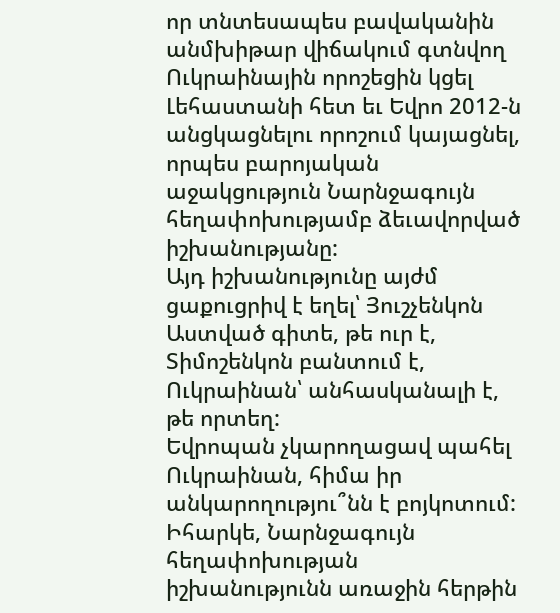որ տնտեսապես բավականին անմխիթար վիճակում գտնվող Ուկրաինային որոշեցին կցել Լեհաստանի հետ եւ Եվրո 2012-ն անցկացնելու որոշում կայացնել, որպես բարոյական աջակցություն Նարնջագույն հեղափոխությամբ ձեւավորված իշխանությանը:
Այդ իշխանությունը այժմ ցաքուցրիվ է եղել՝ Յուշչենկոն Աստված գիտե, թե ուր է, Տիմոշենկոն բանտում է, Ուկրաինան՝ անհասկանալի է, թե որտեղ:
Եվրոպան չկարողացավ պահել Ուկրաինան, հիմա իր անկարողությու՞նն է բոյկոտում: Իհարկե, Նարնջագույն հեղափոխության իշխանությունն առաջին հերթին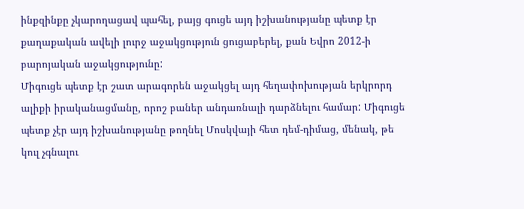ինքզինքը չկարողացավ պահել, բայց գուցե այդ իշխանությանը պետք էր քաղաքական ավելի լուրջ աջակցություն ցուցաբերել, քան Եվրո 2012-ի բարոյական աջակցությունը:
Միգուցե պետք էր շատ արագորեն աջակցել այդ հեղափոխության երկրորդ ալիքի իրականացմանը, որոշ բաներ անդառնալի դարձնելու համար: Միգուցե պետք չէր այդ իշխանությանը թողնել Մոսկվայի հետ դեմ-դիմաց, մենակ, թե կուլ չգնալու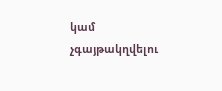կամ չգայթակղվելու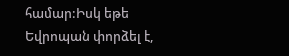համար:Իսկ եթե Եվրոպան փորձել է,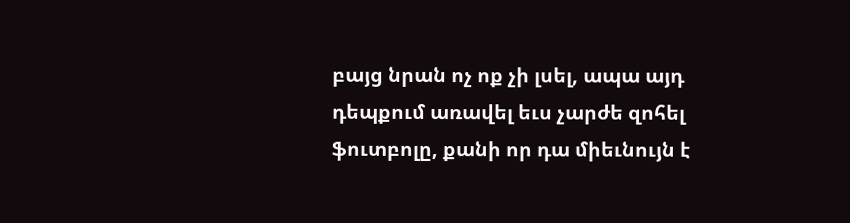բայց նրան ոչ ոք չի լսել, ապա այդ դեպքում առավել եւս չարժե զոհել ֆուտբոլը, քանի որ դա միեւնույն է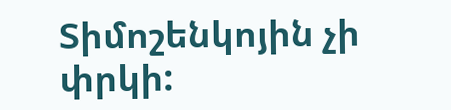Տիմոշենկոյին չի փրկի: